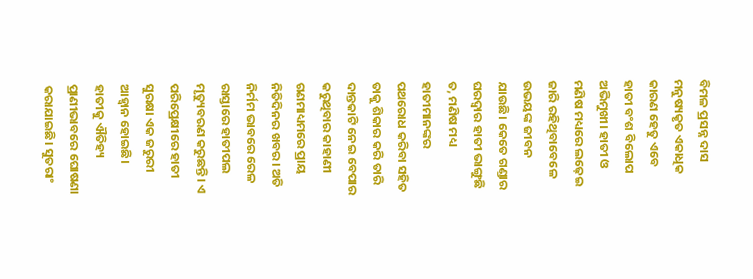ବିମଳ ପ୍ରସନ୍ନ ଦାସ
ମନୁଷ୍ୟକୃତ ଏକାଧିକ କାରଣ ହେତୁ ଏବେ ହାତୀ ବଂଶ ବିଲୋପ ଅଭିମୁଖୀ। ହାତୀ ଓ ମଣିଷ ମଧ୍ୟରେ ଲଢ଼େଇ ଜାରି ରହିଥିବାବେଳେ ଉଭୟଙ୍କ ଜୀବନ ଯାଉଛି। କେତେ ଗଣ୍ଡାର ଘରଦ୍ୱାର ହାତୀ ଭାଙ୍ଗୁଛି ତ, ମଣିଷ ମଧ୍ୟ ହାତୀମାନଙ୍କର ପଥରୋଧ କରିବା ସହିତ ତାକୁ ଶିକାର କରି ତାରି ଦାନ୍ତକାଟି ନେଇ ବେପାର କରୁଥିବାର କାହାଣୀ ଗଣମାଧ୍ୟମରେ ପ୍ରାୟ ନିତିଦିନର ଖବର। ଅତି ନିର୍ମମ ଭାବରେ ରେଳ ରାସ୍ତାରେ ହାତୀପଲ ମୃତ୍ୟୁବରଣ କରୁଛନ୍ତି। ଏ ପରିପ୍ରେକ୍ଷୀରେ ହାତୀ ସୁରକ୍ଷା ଏକ ଜରୁରୀ ଆହ୍ବାନ ହୋଇଛି।
ହାତୀକୁ ଐତିହ୍ୟ ପ୍ରାଣୀଭାବରେ ଘୋଷଣା କରାଯାଇଛି। ସୁତରାଂ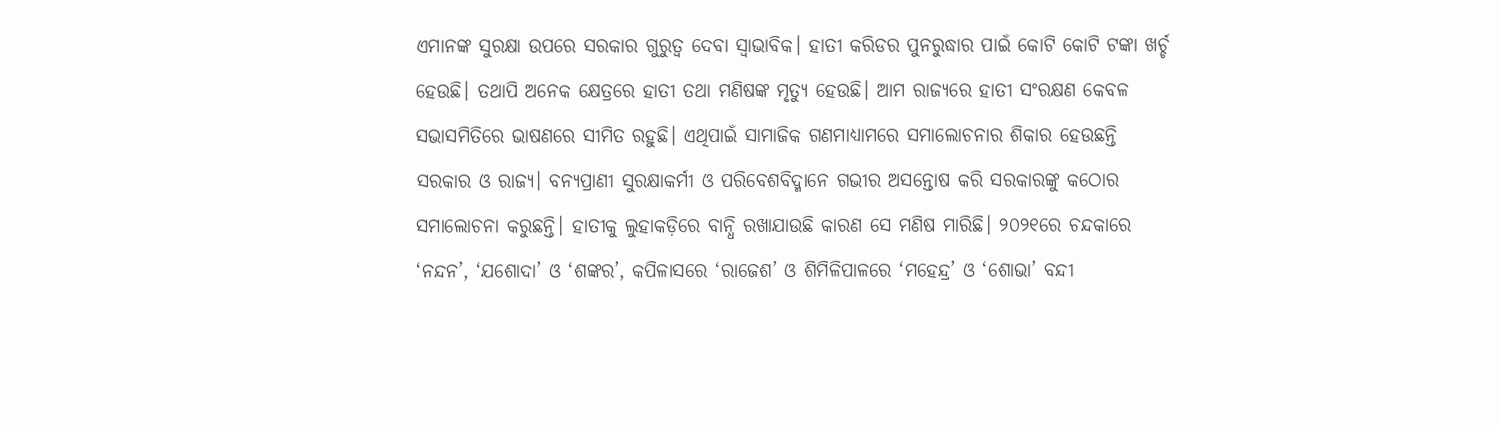ଏମାନଙ୍କ ସୁରକ୍ଷା ଉପରେ ସରକାର ଗୁରୁତ୍ୱ ଦେବା ସ୍ବାଭାବିକ। ହାତୀ କରିଡର ପୁନରୁଦ୍ଧାର ପାଇଁ କୋଟି କୋଟି ଟଙ୍କା ଖର୍ଚ୍ଚ ହେଉଛି। ତଥାପି ଅନେକ କ୍ଷେତ୍ରରେ ହାତୀ ତଥା ମଣିଷଙ୍କ ମୃତ୍ୟୁ ହେଉଛି। ଆମ ରାଜ୍ୟରେ ହାତୀ ସଂରକ୍ଷଣ କେବଳ ସଭାସମିତିରେ ଭାଷଣରେ ସୀମିତ ରହୁଛି। ଏଥିପାଇଁ ସାମାଜିକ ଗଣମାଧ୍ୟାମରେ ସମାଲୋଚନାର ଶିକାର ହେଉଛନ୍ତି ସରକାର ଓ ରାଜ୍ୟ। ବନ୍ୟପ୍ରାଣୀ ସୁରକ୍ଷାକର୍ମୀ ଓ ପରିବେଶବିଦ୍ମାନେ ଗଭୀର ଅସନ୍ତୋଷ କରି ସରକାରଙ୍କୁ କଠୋର ସମାଲୋଚନା କରୁଛନ୍ତି। ହାତୀକୁ ଲୁହାକଡ଼ିରେ ବାନ୍ଧି ରଖାଯାଉଛି କାରଣ ସେ ମଣିଷ ମାରିଛି। ୨୦୨୧ରେ ଚନ୍ଦକାରେ ‘ନନ୍ଦନ’, ‘ଯଶୋଦା’ ଓ ‘ଶଙ୍କର’, କପିଳାସରେ ‘ରାଜେଶ’ ଓ ଶିମିଳିପାଳରେ ‘ମହେନ୍ଦ୍ର’ ଓ ‘ଶୋଭା’ ବନ୍ଦୀ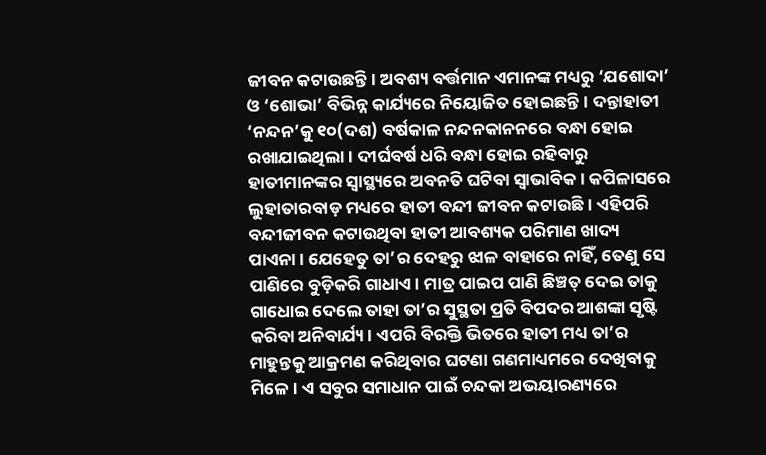ଜୀବନ କଟାଉଛନ୍ତି। ଅବଶ୍ୟ ବର୍ତ୍ତମାନ ଏମାନଙ୍କ ମଧ୍ୟରୁ ‘ଯଶୋଦା’ ଓ ‘ଶୋଭା’ ବିଭିନ୍ନ କାର୍ଯ୍ୟରେ ନିୟୋଜିତ ହୋଇଛନ୍ତି। ଦନ୍ତାହାତୀ ‘ନନ୍ଦନ’କୁ ୧୦(ଦଶ) ବର୍ଷକାଳ ନନ୍ଦନକାନନରେ ବନ୍ଧା ହୋଇ ରଖାଯାଇଥିଲା। ଦୀର୍ଘବର୍ଷ ଧରି ବନ୍ଧା ହୋଇ ରହିବାରୁ ହାତୀମାନଙ୍କର ସ୍ବାସ୍ଥ୍ୟରେ ଅବନତି ଘଟିବା ସ୍ବାଭାବିକ। କପିଳାସରେ ଲୁହାତାରବାଡ଼ ମଧ୍ୟରେ ହାତୀ ବନ୍ଦୀ ଜୀବନ କଟାଉଛି। ଏହିପରି ବନ୍ଦୀଜୀବନ କଟାଉଥିବା ହାତୀ ଆବଶ୍ୟକ ପରିମାଣ ଖାଦ୍ୟ ପାଏନା। ଯେହେତୁ ତା’ର ଦେହରୁ ଝାଳ ବାହାରେ ନାହିଁ, ତେଣୁ ସେ ପାଣିରେ ବୁଡ଼ିକରି ଗାଧାଏ। ମାତ୍ର ପାଇପ ପାଣି ଛିଞ୍ଚତ୍ ଦେଇ ତାକୁ ଗାଧୋଇ ଦେଲେ ତାହା ତା’ର ସୁସ୍ଥତା ପ୍ରତି ବିପଦର ଆଶଙ୍କା ସୃଷ୍ଟି କରିବା ଅନିବାର୍ଯ୍ୟ। ଏପରି ବିରକ୍ତି ଭିତରେ ହାତୀ ମଧ୍ୟ ତା’ର ମାହୁନ୍ତକୁ ଆକ୍ରମଣ କରିଥିବାର ଘଟଣା ଗଣମାଧ୍ୟମରେ ଦେଖିବାକୁ ମିଳେ। ଏ ସବୁର ସମାଧାନ ପାଇଁ ଚନ୍ଦକା ଅଭୟାରଣ୍ୟରେ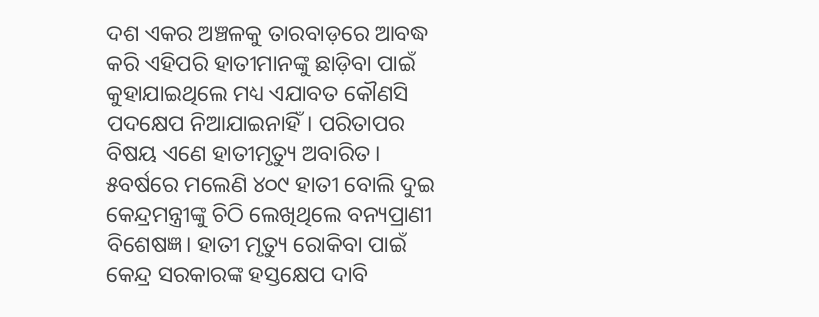ଦଶ ଏକର ଅଞ୍ଚଳକୁ ତାରବାଡ଼ରେ ଆବଦ୍ଧ କରି ଏହିପରି ହାତୀମାନଙ୍କୁ ଛାଡ଼ିବା ପାଇଁ କୁହାଯାଇଥିଲେ ମଧ୍ୟ ଏଯାବତ କୌଣସି ପଦକ୍ଷେପ ନିଆଯାଇନାହିଁ। ପରିତାପର ବିଷୟ ଏଣେ ହାତୀମୃତ୍ୟୁ ଅବାରିତ। ୫ବର୍ଷରେ ମଲେଣି ୪୦୯ ହାତୀ ବୋଲି ଦୁଇ କେନ୍ଦ୍ରମନ୍ତ୍ରୀଙ୍କୁ ଚିଠି ଲେଖିଥିଲେ ବନ୍ୟପ୍ରାଣୀ ବିଶେଷଜ୍ଞ। ହାତୀ ମୃତ୍ୟୁ ରୋକିବା ପାଇଁ କେନ୍ଦ୍ର ସରକାରଙ୍କ ହସ୍ତକ୍ଷେପ ଦାବି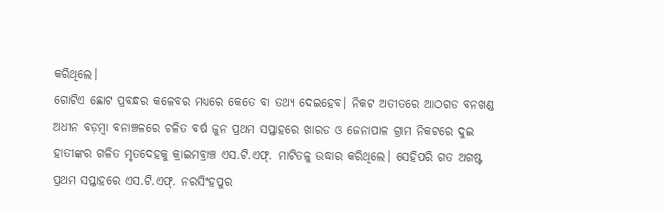କରିଥିଲେ।
ଗୋଟିଏ ଛୋଟ ପ୍ରବନ୍ଧର କଳେବର ମଧ୍ୟରେ କେତେ ବା ତଥ୍ୟ ଦେଇହେବ। ନିକଟ ଅତୀତରେ ଆଠଗଡ ବନଖଣ୍ଡ ଅଧୀନ ବଡ଼ମ୍ବା ବନାଞ୍ଚଳରେ ଚଳିତ ବର୍ଷ ଜୁନ ପ୍ରଥମ ସପ୍ତାହରେ ଖାରଡ ଓ ଜେନାପାଳ ଗ୍ରାମ ନିକଟରେ ଦୁଇ ହାତୀଙ୍କର ଗଳିତ ମୃତଦେହକୁ କ୍ରାଇମବ୍ରାଞ୍ଚ ଏସ.ଟି.ଏଫ୍. ମାଟିତଳୁ ଉଦ୍ଧାର କରିଥିଲେ। ସେହିପରି ଗତ ଅଗଷ୍ଟ ପ୍ରଥମ ସପ୍ତାହରେ ଏସ.ଟି.ଏଫ୍. ନରସିଂହପୁର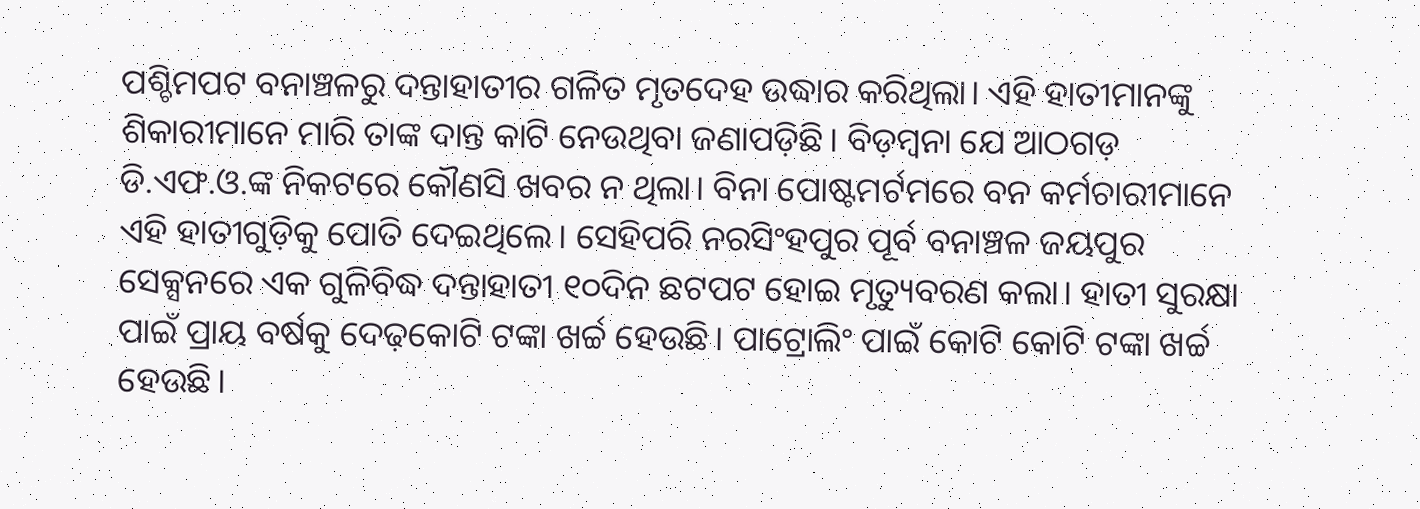ପଶ୍ଚିମପଟ ବନାଞ୍ଚଳରୁ ଦନ୍ତାହାତୀର ଗଳିତ ମୃତଦେହ ଉଦ୍ଧାର କରିଥିଲା। ଏହି ହାତୀମାନଙ୍କୁ ଶିକାରୀମାନେ ମାରି ତାଙ୍କ ଦାନ୍ତ କାଟି ନେଉଥିବା ଜଣାପଡ଼ିଛି। ବିଡ଼ମ୍ବନା ଯେ ଆଠଗଡ଼ ଡି.ଏଫ.ଓ.ଙ୍କ ନିକଟରେ କୌଣସି ଖବର ନ ଥିଲା। ବିନା ପୋଷ୍ଟମର୍ଟମରେ ବନ କର୍ମଚାରୀମାନେ ଏହି ହାତୀଗୁଡ଼ିକୁ ପୋତି ଦେଇଥିଲେ। ସେହିପରି ନରସିଂହପୁର ପୂର୍ବ ବନାଞ୍ଚଳ ଜୟପୁର ସେକ୍ସନରେ ଏକ ଗୁଳିବିଦ୍ଧ ଦନ୍ତାହାତୀ ୧୦ଦିନ ଛଟପଟ ହୋଇ ମୃତ୍ୟୁବରଣ କଲା। ହାତୀ ସୁରକ୍ଷା ପାଇଁ ପ୍ରାୟ ବର୍ଷକୁ ଦେଢ଼କୋଟି ଟଙ୍କା ଖର୍ଚ୍ଚ ହେଉଛି। ପାଟ୍ରୋଲିଂ ପାଇଁ କୋଟି କୋଟି ଟଙ୍କା ଖର୍ଚ୍ଚ ହେଉଛି।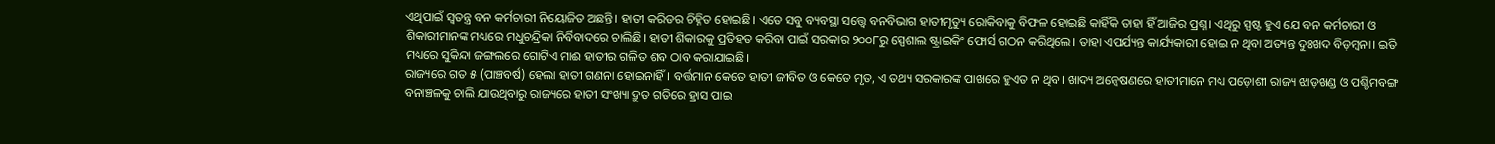ଏଥିପାଇଁ ସ୍ବତନ୍ତ୍ର ବନ କର୍ମଚାରୀ ନିୟୋଜିତ ଅଛନ୍ତି। ହାତୀ କରିଡର ଚିହ୍ନିତ ହୋଇଛି। ଏତେ ସବୁ ବ୍ୟବସ୍ଥା ସତ୍ତ୍ୱେ ବନବିଭାଗ ହାତୀମୃତ୍ୟୁ ରୋକିବାକୁ ବିଫଳ ହୋଇଛି କାହିଁକି ତାହା ହିଁ ଆଜିର ପ୍ରଶ୍ନ। ଏଥିରୁ ସ୍ପଷ୍ଟ ହୁଏ ଯେ ବନ କର୍ମଚାରୀ ଓ ଶିକାରୀମାନଙ୍କ ମଧ୍ୟରେ ମଧୁଚନ୍ଦ୍ରିକା ନିର୍ବିବାଦରେ ଚାଲିଛି। ହାତୀ ଶିକାରକୁ ପ୍ରତିହତ କରିବା ପାଇଁ ସରକାର ୨୦୦୮ରୁ ସ୍ପେଶାଲ ଷ୍ଟ୍ରାଇକିଂ ଫୋର୍ସ ଗଠନ କରିଥିଲେ। ତାହା ଏପର୍ଯ୍ୟନ୍ତ କାର୍ଯ୍ୟକାରୀ ହୋଇ ନ ଥିବା ଅତ୍ୟନ୍ତ ଦୁଃଖଦ ବିଡ଼ମ୍ବନା। ଇତି ମଧ୍ୟରେ ସୁକିନ୍ଦା ଜଙ୍ଗଲରେ ଗୋଟିଏ ମାଈ ହାତୀର ଗଳିତ ଶବ ଠାବ କରାଯାଇଛି।
ରାଜ୍ୟରେ ଗତ ୫ (ପାଞ୍ଚବର୍ଷ) ହେଲା ହାତୀ ଗଣନା ହୋଇନାହିଁ। ବର୍ତ୍ତମାନ କେତେ ହାତୀ ଜୀବିତ ଓ କେତେ ମୃତ, ଏ ତଥ୍ୟ ସରକାରଙ୍କ ପାଖରେ ହୁଏତ ନ ଥିବ। ଖାଦ୍ୟ ଅନ୍ବେଷଣରେ ହାତୀମାନେ ମଧ୍ୟ ପଡ଼ୋଶୀ ରାଜ୍ୟ ଝାଡ଼ଖଣ୍ଡ ଓ ପଶ୍ଚିମବଙ୍ଗ ବନାଞ୍ଚଳକୁ ଚାଲି ଯାଉଥିବାରୁ ରାଜ୍ୟରେ ହାତୀ ସଂଖ୍ୟା ଦ୍ରୁତ ଗତିରେ ହ୍ରାସ ପାଇ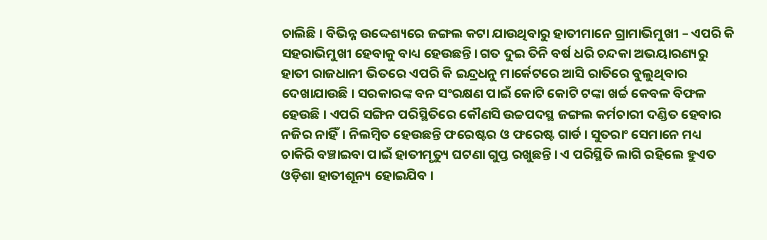ଚାଲିଛି। ବିଭିନ୍ନ ଉଦ୍ଦେଶ୍ୟରେ ଜଙ୍ଗଲ କଟା ଯାଉଥିବାରୁ ହାତୀମାନେ ଗ୍ରାମାଭିମୁଖୀ – ଏପରି କି ସହରାଭିମୁଖୀ ହେବାକୁ ବାଧ୍ୟ ହେଉଛନ୍ତି। ଗତ ଦୁଇ ତିନି ବର୍ଷ ଧରି ଚନ୍ଦକା ଅଭୟାରଣ୍ୟରୁ ହାତୀ ରାଜଧାନୀ ଭିତରେ ଏପରି କି ଇନ୍ଦ୍ରଧନୁ ମାର୍କେଟରେ ଆସି ରାତିରେ ବୁଲୁଥିବାର ଦେଖାଯାଉଛି। ସରକାରଙ୍କ ବନ ସଂରକ୍ଷଣ ପାଇଁ କୋଟି କୋଟି ଟଙ୍କା ଖର୍ଚ୍ଚ କେବଳ ବିଫଳ ହେଉଛି। ଏପରି ସଙ୍ଗିନ ପରିସ୍ଥିତିରେ କୌଣସି ଉଚ୍ଚପଦସ୍ଥ ଜଙ୍ଗଲ କର୍ମଚାରୀ ଦଣ୍ଡିତ ହେବାର ନଜିର ନାହିଁ। ନିଲମ୍ବିତ ହେଉଛନ୍ତି ଫରେଷ୍ଟର ଓ ଫରେଷ୍ଟ ଗାର୍ଡ। ସୁତରାଂ ସେମାନେ ମଧ୍ୟ ଚାକିରି ବଞ୍ଚାଇବା ପାଇଁ ହାତୀମୃତ୍ୟୁ ଘଟଣା ଗୁପ୍ତ ରଖୁଛନ୍ତି। ଏ ପରିସ୍ଥିତି ଲାଗି ରହିଲେ ହୁଏତ ଓଡ଼ିଶା ହାତୀଶୂନ୍ୟ ହୋଇଯିବ।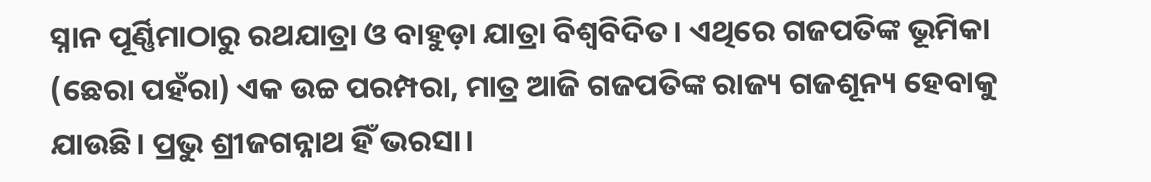ସ୍ନାନ ପୂର୍ଣ୍ଣିମାଠାରୁ ରଥଯାତ୍ରା ଓ ବାହୁଡ଼ା ଯାତ୍ରା ବିଶ୍ୱବିଦିତ। ଏଥିରେ ଗଜପତିଙ୍କ ଭୂମିକା (ଛେରା ପହଁରା) ଏକ ଉଚ୍ଚ ପରମ୍ପରା, ମାତ୍ର ଆଜି ଗଜପତିଙ୍କ ରାଜ୍ୟ ଗଜଶୂନ୍ୟ ହେବାକୁ ଯାଉଛି। ପ୍ରଭୁ ଶ୍ରୀଜଗନ୍ନାଥ ହିଁ ଭରସା।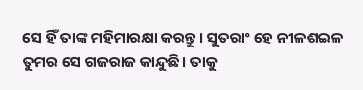ସେ ହିଁ ତାଙ୍କ ମହିମାରକ୍ଷା କରନ୍ତୁ। ସୁତରାଂ ହେ ନୀଳଶଇଳ ତୁମର ସେ ଗଜରାଜ କାନ୍ଦୁଛି। ତାକୁ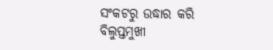ସଂକଟରୁ ଉଦ୍ଧାର କରି ବିଲୁପ୍ତମୁଖୀ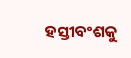ହସ୍ତୀବଂଶକୁ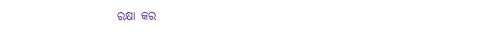ରକ୍ଷା କର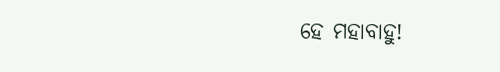ହେ ମହାବାହୁ!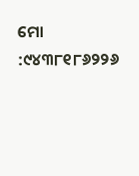ମୋ :୯୪୩୮୧୮୬୨୨୬